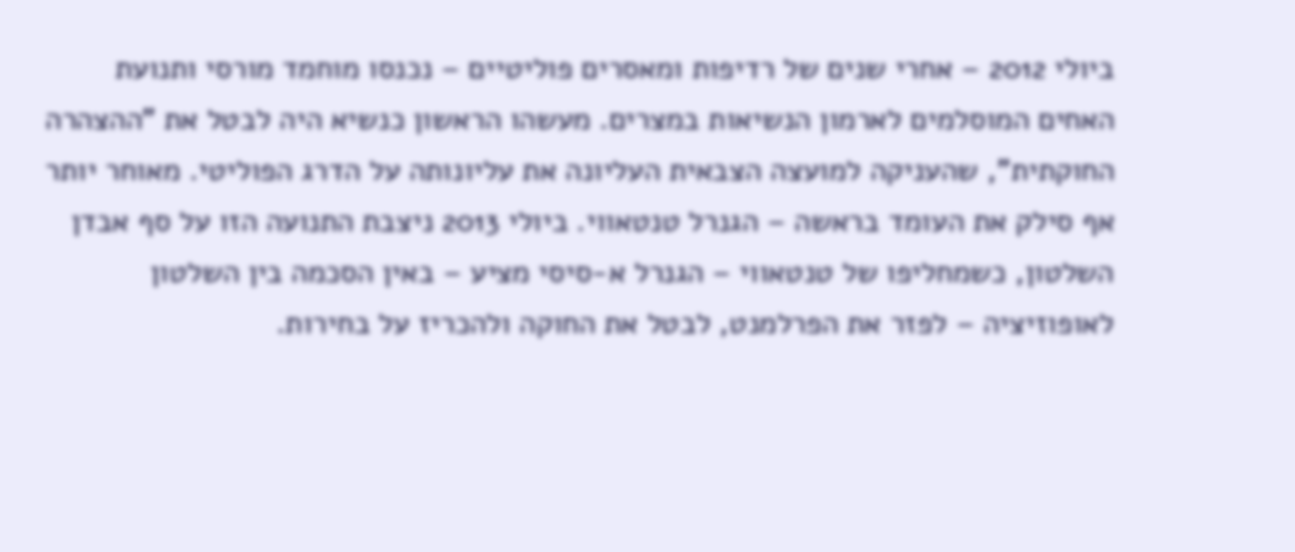ביולי 2012 – אחרי שנים של רדיפות ומאסרים פוליטיים – נכנסו מוחמד מורסי ותנועת האחים המוסלמים לארמון הנשיאות במצרים. מעשהו הראשון כנשיא היה לבטל את "ההצהרה החוקתית", שהעניקה למועצה הצבאית העליונה את עליונותה על הדרג הפוליטי. מאוחר יותר אף סילק את העומד בראשה – הגנרל טנטאווי. ביולי 2013 ניצבת התנועה הזו על סף אבדן השלטון, כשמחליפו של טנטאווי – הגנרל א-סיסי מציע – באין הסכמה בין השלטון לאופוזיציה – לפזר את הפרלמנט, לבטל את החוקה ולהכריז על בחירות.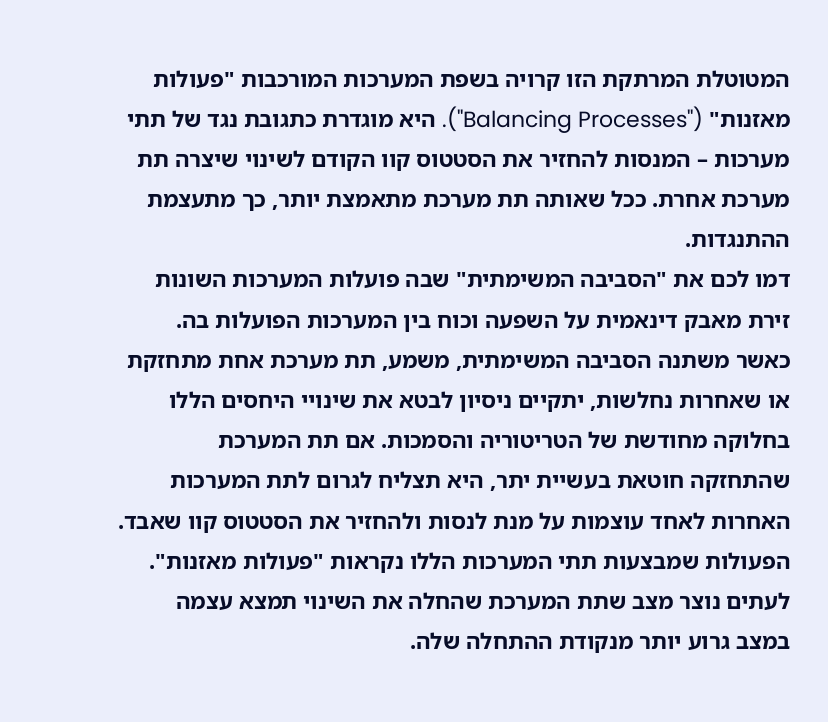המטוטלת המרתקת הזו קרויה בשפת המערכות המורכבות "פעולות מאזנות" ("Balancing Processes"). היא מוגדרת כתגובת נגד של תתי מערכות – המנסות להחזיר את הסטטוס קוו הקודם לשינוי שיצרה תת מערכת אחרת. ככל שאותה תת מערכת מתאמצת יותר, כך מתעצמת ההתנגדות.
דמו לכם את "הסביבה המשימתית" שבה פועלות המערכות השונות זירת מאבק דינאמית על השפעה וכוח בין המערכות הפועלות בה. כאשר משתנה הסביבה המשימתית, משמע, תת מערכת אחת מתחזקת או שאחרות נחלשות, יתקיים ניסיון לבטא את שינויי היחסים הללו בחלוקה מחודשת של הטריטוריה והסמכות. אם תת המערכת שהתחזקה חוטאת בעשיית יתר, היא תצליח לגרום לתת המערכות האחרות לאחד עוצמות על מנת לנסות ולהחזיר את הסטטוס קוו שאבד. הפעולות שמבצעות תתי המערכות הללו נקראות "פעולות מאזנות". לעתים נוצר מצב שתת המערכת שהחלה את השינוי תמצא עצמה במצב גרוע יותר מנקודת ההתחלה שלה.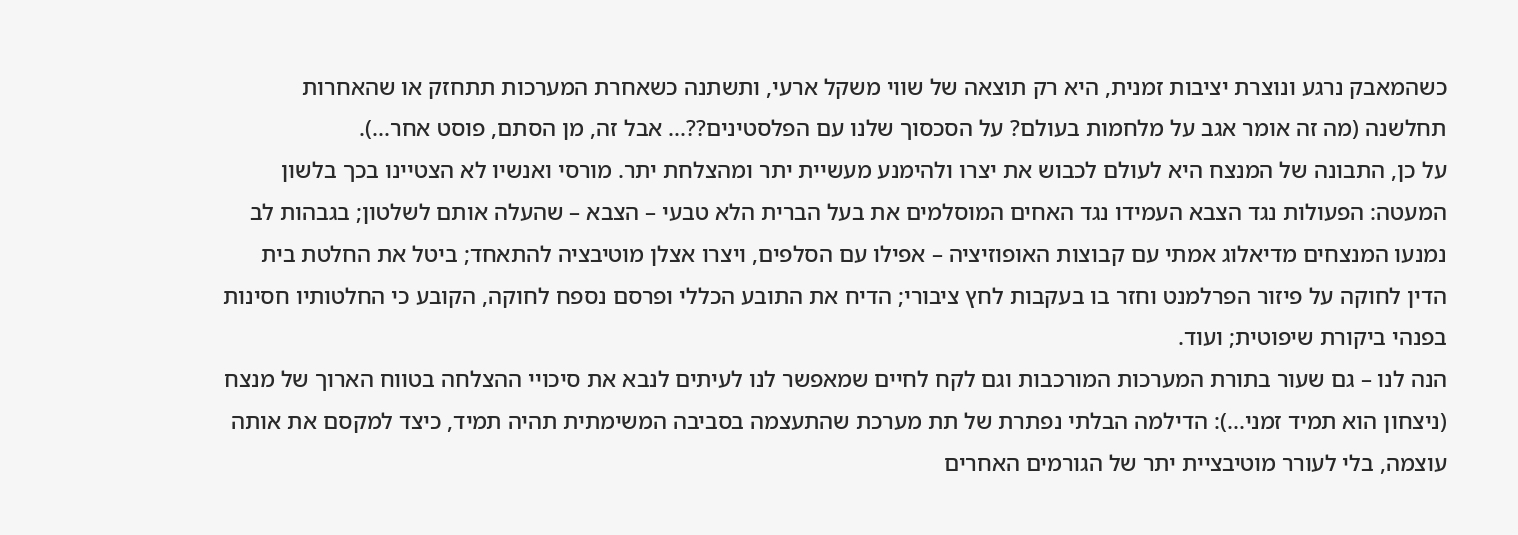כשהמאבק נרגע ונוצרת יציבות זמנית, היא רק תוצאה של שווי משקל ארעי, ותשתנה כשאחרת המערכות תתחזק או שהאחרות תחלשנה (מה זה אומר אגב על מלחמות בעולם? על הסכסוך שלנו עם הפלסטינים??... אבל זה, מן הסתם, פוסט אחר...).
על כן, התבונה של המנצח היא לעולם לכבוש את יצרו ולהימנע מעשיית יתר ומהצלחת יתר. מורסי ואנשיו לא הצטיינו בכך בלשון המעטה: הפעולות נגד הצבא העמידו נגד האחים המוסלמים את בעל הברית הלא טבעי – הצבא – שהעלה אותם לשלטון; בגבהות לב נמנעו המנצחים מדיאלוג אמתי עם קבוצות האופוזיציה – אפילו עם הסלפים, ויצרו אצלן מוטיבציה להתאחד; ביטל את החלטת בית הדין לחוקה על פיזור הפרלמנט וחזר בו בעקבות לחץ ציבורי; הדיח את התובע הכללי ופרסם נספח לחוקה, הקובע כי החלטותיו חסינות בפנהי ביקורת שיפוטית; ועוד.
הנה לנו – גם שעור בתורת המערכות המורכבות וגם לקח לחיים שמאפשר לנו לעיתים לנבא את סיכויי ההצלחה בטווח הארוך של מנצח (ניצחון הוא תמיד זמני...): הדילמה הבלתי נפתרת של תת מערכת שהתעצמה בסביבה המשימתית תהיה תמיד, כיצד למקסם את אותה עוצמה, בלי לעורר מוטיבציית יתר של הגורמים האחרים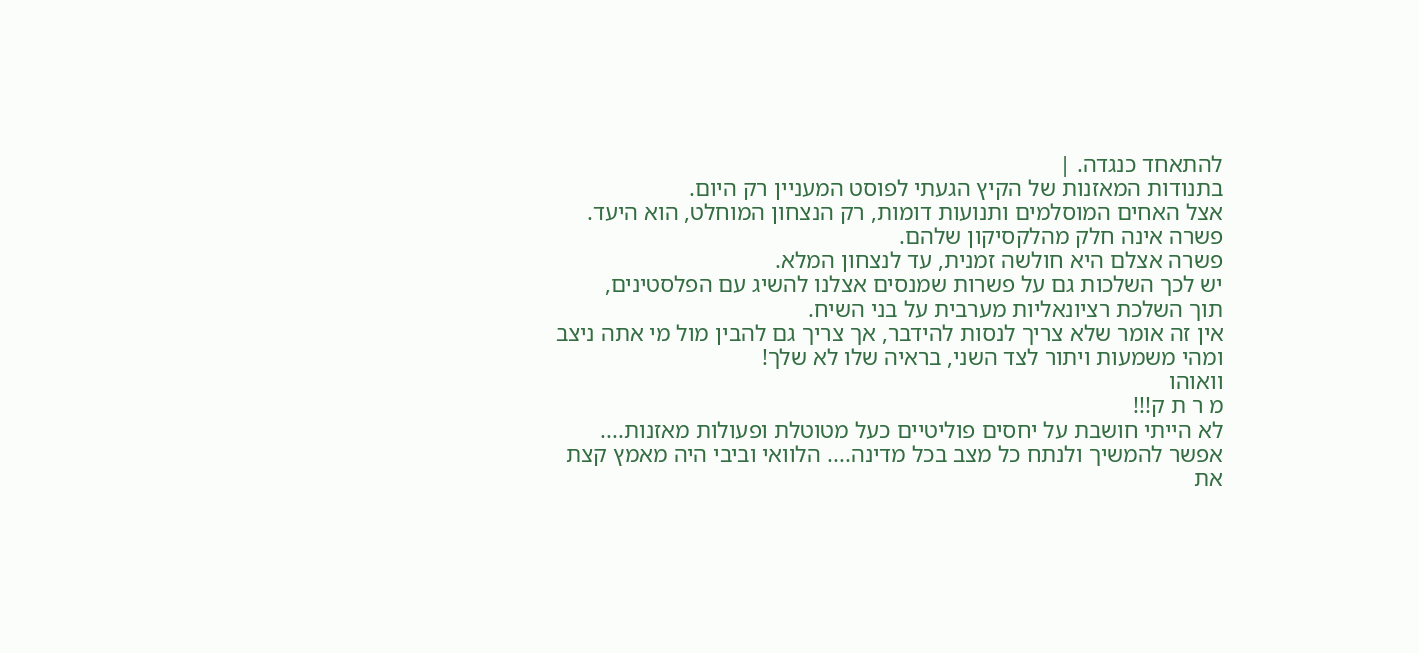להתאחד כנגדה. |
בתנודות המאזנות של הקיץ הגעתי לפוסט המעניין רק היום.
אצל האחים המוסלמים ותנועות דומות, רק הנצחון המוחלט, הוא היעד.
פשרה אינה חלק מהלקסיקון שלהם.
פשרה אצלם היא חולשה זמנית, עד לנצחון המלא.
יש לכך השלכות גם על פשרות שמנסים אצלנו להשיג עם הפלסטינים,
תוך השלכת רציונאליות מערבית על בני השיח.
אין זה אומר שלא צריך לנסות להידבר, אך צריך גם להבין מול מי אתה ניצב
ומהי משמעות ויתור לצד השני, בראיה שלו לא שלך!
וואוהו
מ ר ת ק!!!
לא הייתי חושבת על יחסים פוליטיים כעל מטוטלת ופעולות מאזנות.... אפשר להמשיך ולנתח כל מצב בכל מדינה.... הלוואי וביבי היה מאמץ קצת את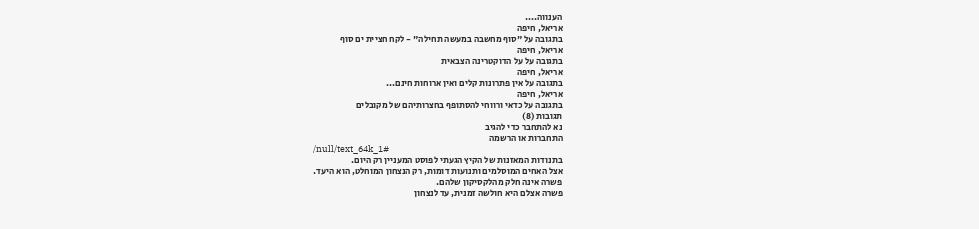הענווה....
אריאל, חיפה
בתגובה על "סוף מחשבה במעשה תחילה" - לקח חציית ים סוף
אריאל, חיפה
בתגובה על על הדוקטרינה הצבאית
אריאל, חיפה
בתגובה על אין פתרונות קלים ואין ארוחות חינם...
אריאל, חיפה
בתגובה על כדאי ורווחי להסתופף בחצרותיהם של מקובלים
תגובות (8)
נא להתחבר כדי להגיב
התחברות או הרשמה
/null/text_64k_1#
בתנודות המאזנות של הקיץ הגעתי לפוסט המעניין רק היום.
אצל האחים המוסלמים ותנועות דומות, רק הנצחון המוחלט, הוא היעד.
פשרה אינה חלק מהלקסיקון שלהם.
פשרה אצלם היא חולשה זמנית, עד לנצחון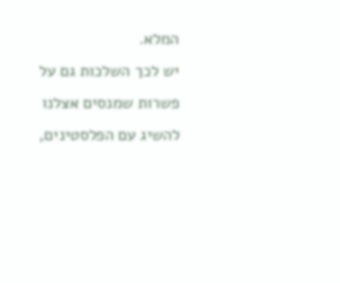המלא.
יש לכך השלכות גם על פשרות שמנסים אצלנו להשיג עם הפלסטינים,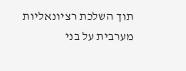תוך השלכת רציונאליות מערבית על בני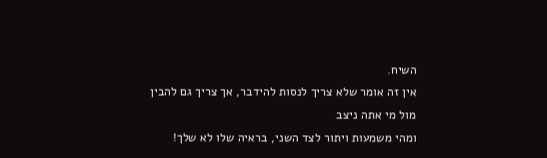השיח.
אין זה אומר שלא צריך לנסות להידבר, אך צריך גם להבין מול מי אתה ניצב
ומהי משמעות ויתור לצד השני, בראיה שלו לא שלך!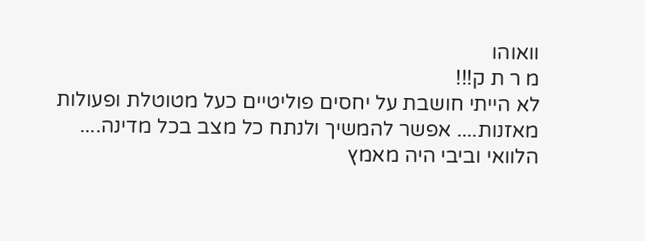וואוהו
מ ר ת ק!!!
לא הייתי חושבת על יחסים פוליטיים כעל מטוטלת ופעולות מאזנות.... אפשר להמשיך ולנתח כל מצב בכל מדינה.... הלוואי וביבי היה מאמץ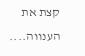קצת את הענווה....